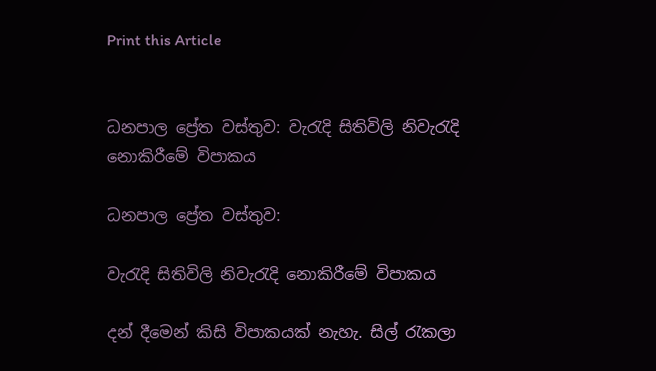Print this Article


ධනපාල ප්‍රේත වස්තුව: වැරැදි සිතිවිලි නිවැරැදි නොකිරීමේ විපාකය

ධනපාල ප්‍රේත වස්තුව:

වැරැදි සිතිවිලි නිවැරැදි නොකිරීමේ විපාකය

දන් දීමෙන් කිසි විපාකයක් නැහැ. සිල් රැකලා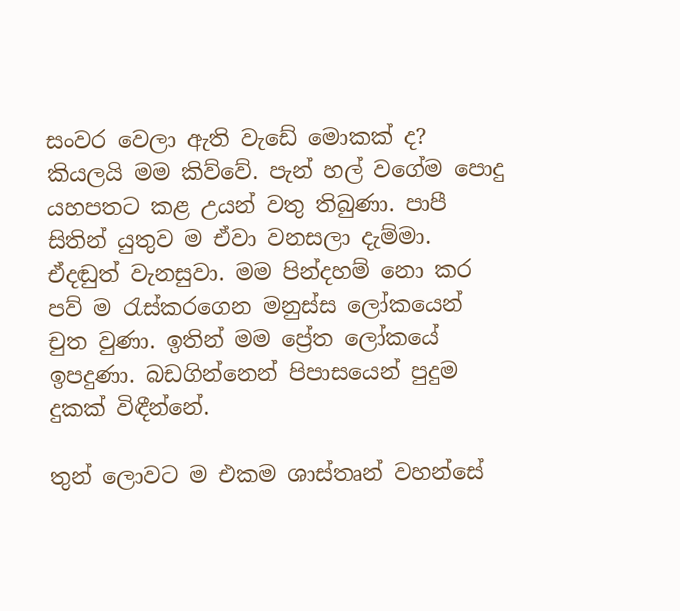සංවර වෙලා ඇති වැඩේ මොකක් ද? කියලයි මම කිව්වේ. පැන් හල් වගේම පොදු යහපතට කළ උයන් වතු තිබුණා. පාපී සිතින් යුතුව ම ඒවා වනසලා දැම්මා. ඒදඬුත් වැනසුවා. මම පින්දහම් නො කර පව් ම රැස්කරගෙන මනුස්ස ලෝකයෙන් චුත වුණා. ඉතින් මම ප්‍රේත ලෝකයේ ඉපදුණා. බඩගින්නෙන් පිපාසයෙන් පුදුම දුකක් විඳීන්නේ.

තුන් ලොවට ම එකම ශාස්තෘන් වහන්සේ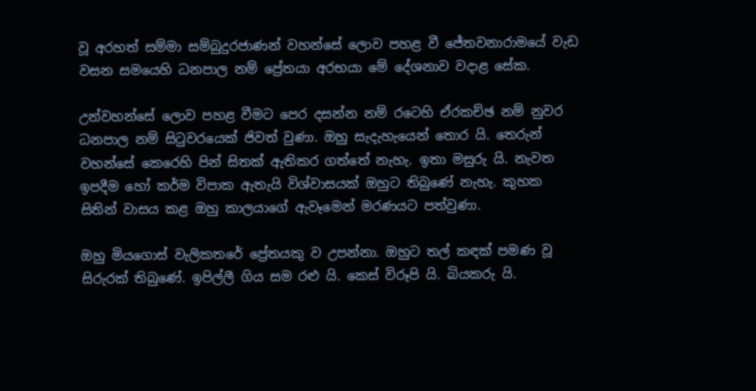වූ අරහත් සම්මා සම්බුදුරජාණන් වහන්සේ ලොව පහළ වී ජේතවනාරාමයේ වැඩ වසන සමයෙහි ධනපාල නම් ප්‍රේතයා අරභයා මේ දේශනාව වදාළ සේක.

උන්වහන්සේ ලොව පහළ වීමට පෙර දසන්න නම් රටෙහි ඒරකච්ඡ නම් නුවර ධනපාල නම් සිටුවරයෙක් ජිවත් වුණා. ඔහු සැදැහැයෙන් තොර යි. තෙරුන් වහන්සේ කෙරෙහි පින් සිතක් ඇතිකර ගත්තේ නැහැ. ඉතා මසුරු යි. නැවත ඉපදීම හෝ කර්ම විපාක ඇතැයි විශ්වාසයක් ඔහුට තිබුණේ නැහැ. කුහක සිතින් වාසය කළ ඔහු කාලයා‍ගේ ඇවෑමෙන් මරණයට පත්වුණා.

ඔහු මියගොස් වැලිකතරේ ප්‍රේතයකු ව උපන්නා. ඔහුට තල් කඳක් පමණ වූ සිරුරක් තිබුණේ. ඉපිල්ලී ගිය සම රළු යි. කෙස් විරූපි යි. බියකරු යි.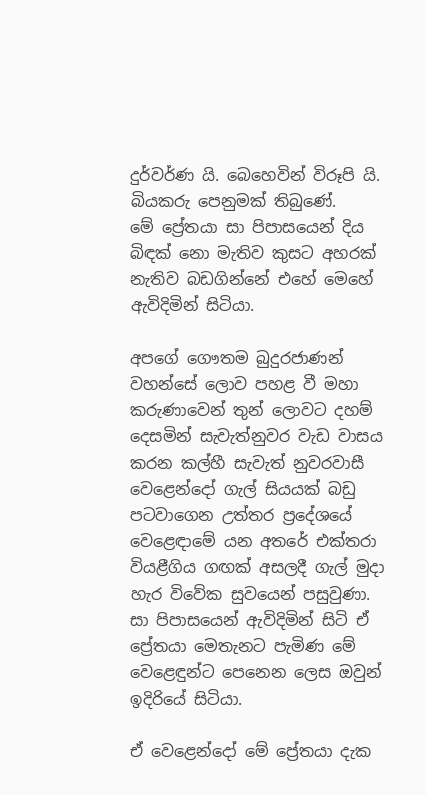දුර්වර්ණ යි. බෙහෙවින් විරූපි යි. බියකරු පෙනුමක් තිබුණේ. මේ ‍ප්‍රේතයා සා පිපාසයෙන් දිය බිඳක් නො මැතිව කුසට අහරක් නැතිව බඩගින්නේ එහේ මෙහේ ඇවිදිමින් සිටියා.

අපගේ ගෞතම බුදුරජාණන් වහන්සේ ලොව පහළ වී මහා කරුණාවෙන් තුන් ලොවට දහම් දෙසමින් සැවැත්නුවර වැඩ වාසය කරන කල්හී සැවැත් නුවරවාසී වෙළෙන්දෝ ගැල් සියයක් බඩු පටවාගෙන උත්තර ප්‍ර‍දේශයේ වෙළෙඳාමේ යන අතරේ එක්තරා වියළීගිය ගඟක් අසලදී ගැල් මුදා හැර විවේක සුවයෙන් පසුවුණා. සා පිපාසයෙන් ඇවිදිමින් සිටි ඒ ප්‍රේතයා මෙතැනට පැමිණ මේ වෙළෙඳුන්ට පෙනෙන ලෙස ඔවුන් ඉදිරියේ සිටියා.

ඒ වෙළෙන්දෝ මේ ප්‍රේතයා දැක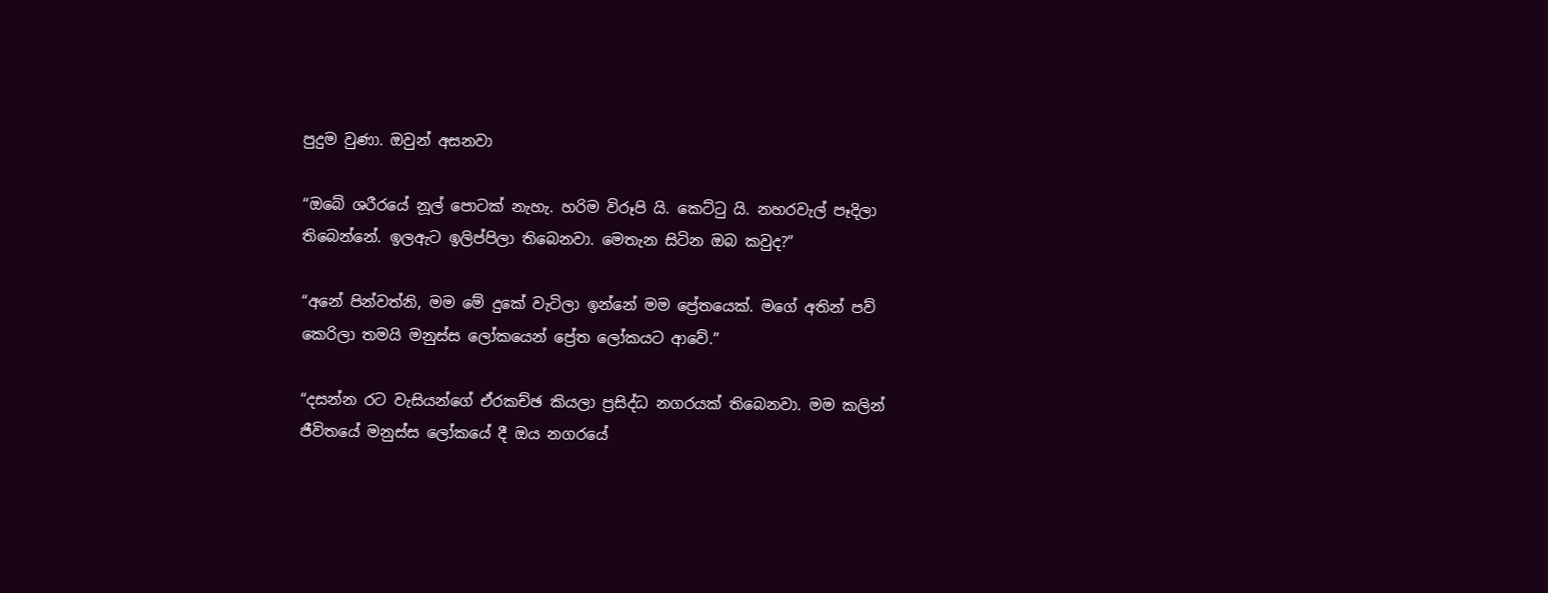පුදුම වුණා. ඔවුන් අසනවා

“ඔබේ ශරීරයේ නූල් පොටක් නැහැ. හරිම විරූපි යි. කෙට්ටු යි. නහරවැල් පෑදිලා තිබෙන්නේ. ඉලඇට ඉලිප්පිලා තිබෙනවා. මෙතැන සිටින ඔබ කවුද?”

“අනේ පින්වත්නි, මම මේ දුකේ වැටිලා ඉන්නේ මම ප්‍රේතයෙක්. මගේ අතින් පව් කෙරිලා තමයි මනුස්ස ලෝකයෙන් ප්‍රේත ලෝකයට ආවේ.”

“දසන්න රට වැසියන්ගේ ඒරකච්ඡ කියලා ප්‍රසිද්ධ නගරයක් තිබෙනවා. මම කලින් ජීවිතයේ මනුස්ස ලෝකයේ දී ඔය නගරයේ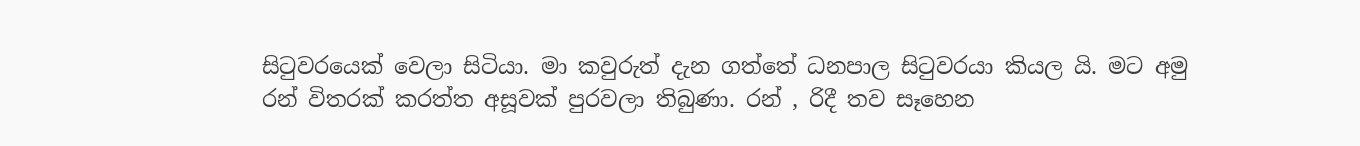සිටුවරයෙක් වෙලා සිටියා. මා කවුරුත් දැන ගත්තේ ධනපාල සිටුවරයා කියල යි. මට අමු රන් විතරක් කරත්ත අසූවක් පුරවලා තිබුණා. රන් , රිදී තව සෑහෙන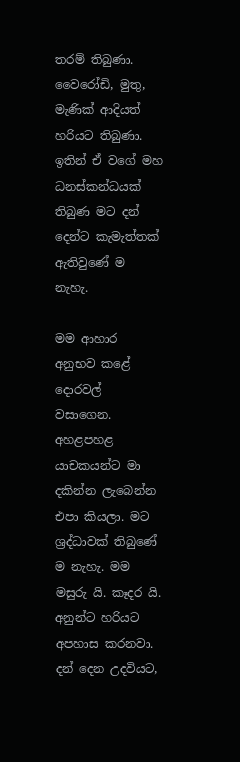තරම් තිබුණා. වෛරෝඩි, මුතු, මැණික් ආදියත් හරියට තිබුණා. ඉතින් ඒ වගේ මහ ධනස්කන්ධයක් තිබුණ මට දන් දෙන්ට කැමැත්තක් ඇතිවුණේ ම නැහැ.

මම ආහාර අනුභව කළේ දොරවල් වසාගෙන. අහළපහළ යාචකයන්ට මා දකින්න ලැබෙන්න එපා කියලා. මට ශ්‍රද්ධාවක් තිබුණේ ම නැහැ. මම මසුරු යි. කෑදර යි. අනුන්ට හරියට අපහාස කරනවා. දන් දෙන උදවියට,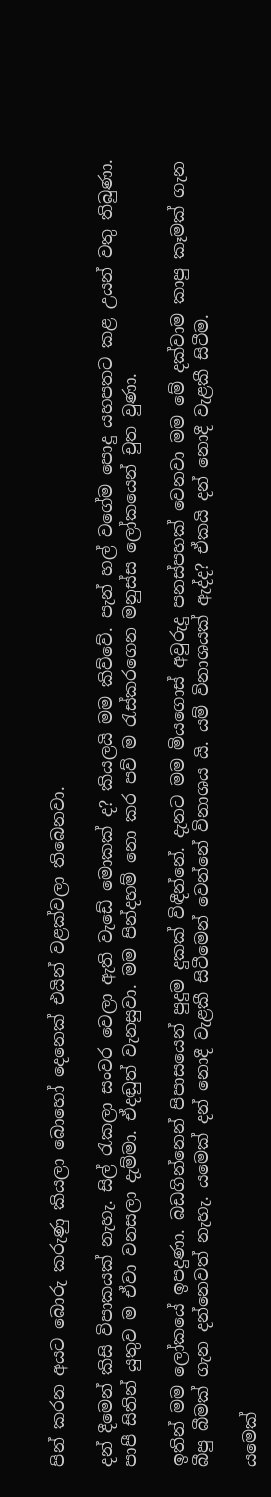පින් කරන අයට බොරු කරුණු කියලා බො‍හෝ දෙනෙක් එයින් වළක්වලා තිබෙනවා.

දන් දීමෙන් කිසි විපාකයක් නැහැ. සිල් රැකලා සංවර වෙලා ඇති වැඩේ මොකක් ද? කියලයි මම කිව්වේ. පැන් හල් වගේම පොදු යහපතට කළ උයන් වතු තිබුණා. පාපී සිතින් යුතුව ම ඒවා වනසලා දැම්මා. ඒදඬුත් වැනසුවා. මම පින්දහම් නො කර පව් ම රැස්කරගෙන මනුස්ස ලෝකයෙන් චුත වුණා.

ඉතින් මම ලෝකයේ ඉපදුණා. බඩගින්නෙන් පිපාසයෙන් පුදුම දුකක් විඳීන්නේ. දැනට මම මි‍යගොස් අවුරුදු පනස්පහක් වෙනවා මම මේ දක්වාම කාපු කෑමක් ගැන බීපු බීමක් ගැන දන්නෙවත් නැහැ. යමෙක් දන් නොදී වැළකී සිටීමෙන් වෙන්නේ විනාශය යි. යම් විනාශයක් ඇද්ද? ඒකයි දන් ‍නොදී වැළකී සිටීම.

යමෙක්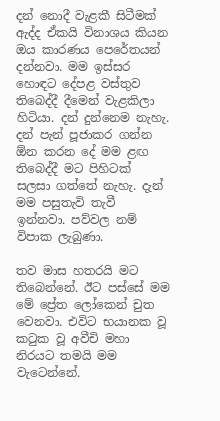දන් නොදී වැළකී සිටීමක් ඇද්ද ඒකයි විනාශය කියන ඔය කාරණය පෙරේතයන් දන්නවා. මම ඉස්සර හොඳට දේපළ වස්තුව තිබෙද්දී දීමෙන් වැළකිලා හිටියා. දන් දුන්නෙම නැහැ. දන් පැන් පූජාකර ගන්න ඕන කරන දේ මම ළඟ තිබෙද්දී මට පිහිටක් සලසා ගත්තේ නැහැ. දැන් මම පසුතැවි තැවී ඉන්නවා. පව්වල නම් විපාක ලැබුණා.

තව මාස හතරයි මට තිබෙන්නේ. ඊට පස්සේ මම මේ ප්‍රේත ලෝකෙන් චුත වෙනවා. එවිට භයානක වූ කටුක වූ අවීචි මහා නිරයට තමයි මම වැටෙන්නේ.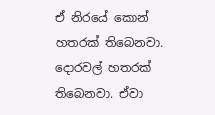ඒ නිරයේ කොන් හතරක් තිබෙනවා. දොරවල් හතරක් තිබෙනවා. ඒවා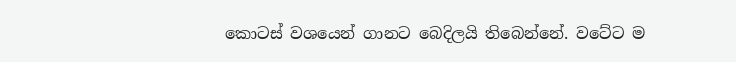කොටස් වශයෙන් ගානට බෙදිලයි තිබෙන්නේ. වටේට ම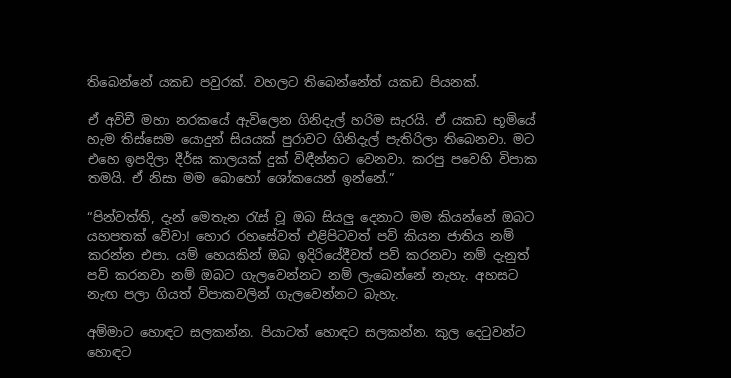තිබෙන්නේ යකඩ පවුරක්. වහලට තිබෙන්නේත් යකඩ පියනක්.

ඒ අවිචී මහා නරකයේ ඇවිලෙන ගිනිදැල් හරිම සැරයි. ඒ යකඩ භූමි‍යේ හැම තිස්සෙම යොදුන් සියයක් පුරාවට ගිනිදැල් පැතිරිලා තිබෙනවා. මට එහෙ ඉපදිලා දීර්ඝ කාලයක් දුක් විඳීන්නට වෙනවා. කරපු ‍පවෙහි විපාක තමයි. ඒ නිසා මම බොහෝ ශෝකයෙන් ඉන්නේ.”

“පින්වත්ති, දැන් මෙතැන රැස් වූ ඔබ සියලු දෙනාට මම කියන්නේ ඔබට යහපතක් වේවා! හොර රහසේවත් එළිපිටවත් පව් කියන ජාතිය නම් කරන්න එපා. යම් හෙයකින් ඔබ ඉදිරියේදීවත් පව් කරනවා නම් දැනුත් පව් කරනවා නම් ඔබට ගැලවෙන්නට නම් ලැබෙන්නේ නැහැ. අහසට නැඟ පලා ගියත් විපාකවලින් ගැලවෙන්නට බැහැ.

අම්මාට හොඳට සලකන්න. පියාටත් හොඳට සලකන්න. කුල දෙටුවන්ට හොඳට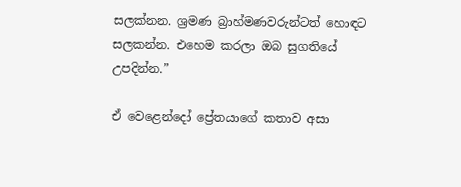සලක්නන. ශ්‍රමණ බ්‍රාහ්මණවරුන්ටත් හොඳට සලකන්න. එහෙම කරලා ඔබ සුගතියේ උපදින්න.”

ඒ වෙළෙන්දෝ ප්‍රේතයාගේ කතාව අසා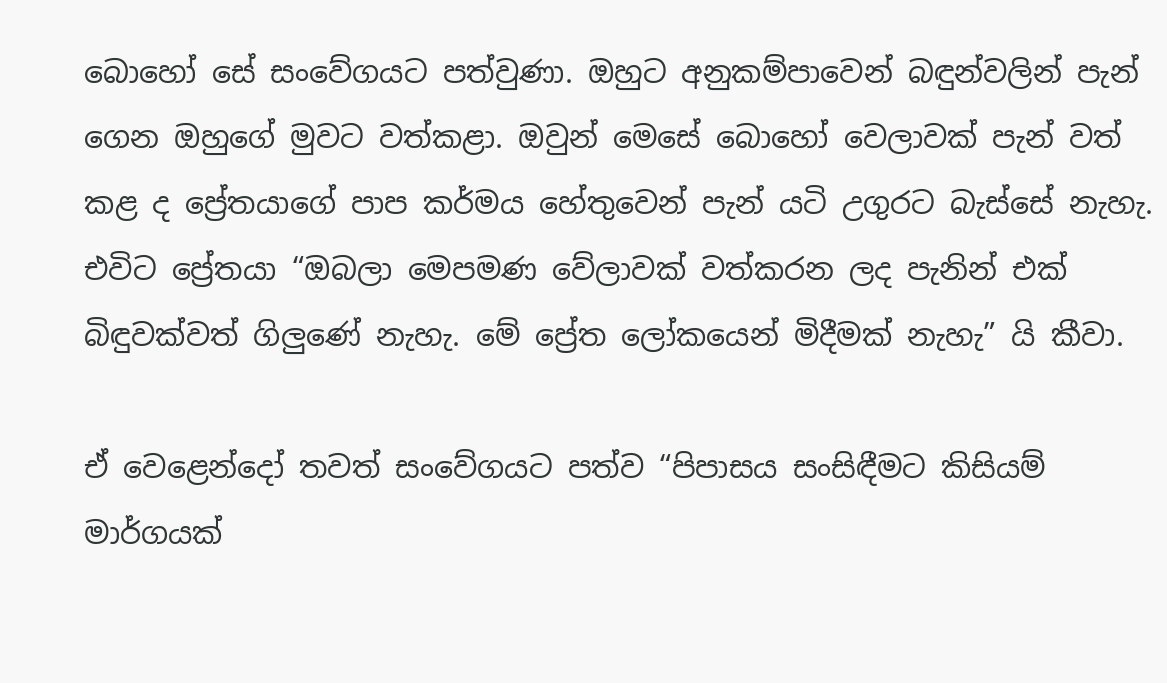බොහෝ සේ සංවේගයට පත්වුණා. ඔහුට අනුකම්පාවෙන් බඳුන්වලින් පැන් ගෙන ඔහුගේ මුවට වත්කළා. ඔවුන් මෙසේ බොහෝ වෙලාවක් පැන් වත් කළ ද ප්‍රේතයාගේ පාප කර්මය හේතුවෙන් පැන් යටි උගුරට බැස්‍සේ නැහැ. එවිට ප්‍රේතයා “ඔබලා මෙපමණ වේලාවක් වත්කරන ලද පැනින් එක් බිඳුවක්වත් ගිලුණේ නැහැ. මේ ප්‍රේත ලෝකයෙන් මිදීමක් නැහැ” යි කීවා.

ඒ වෙළෙන්දෝ තවත් සංවේගයට පත්ව “පිපාසය සංසිඳීමට කිසියම් මාර්ගයක්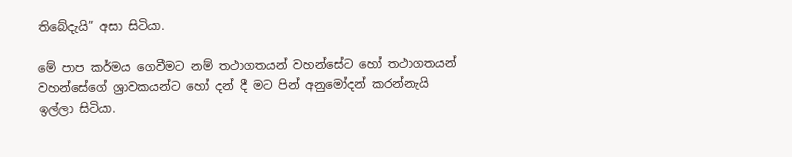තිබේදැයි” අසා සිටියා.

මේ පාප කර්මය ගෙවීමට නම් තථාගතයන් වහන්සේට හෝ තථාගතයන් වහන්සේගේ ශ්‍රාවකයන්ට හෝ දන් දී මට පින් අනුමෝදන් කරන්නැයි ඉල්ලා සිටියා.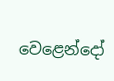වෙළෙන්දෝ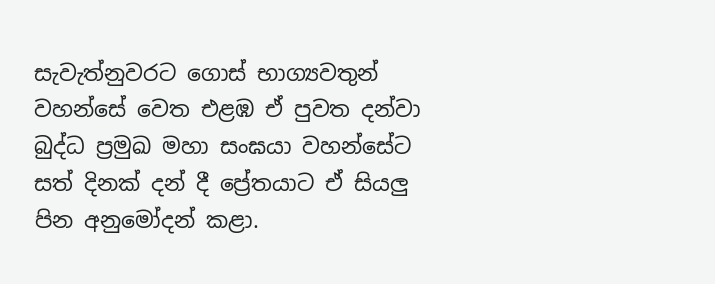සැවැත්නුවරට ගොස් භාග්‍යවතුන් වහන්සේ වෙත එළඹ ඒ පුවත දන්වා බුද්ධ ප්‍රමුඛ මහා සංඝයා වහන්සේට සත් දිනක් දන් දී ප්‍රේතයාට ඒ සියලු පින අනුමෝදන් කළා.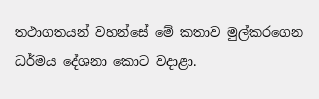තථාගතයන් වහන්සේ මේ කතාව මුල්කරගෙන ධර්මය දේශනා කොට වදාළා.